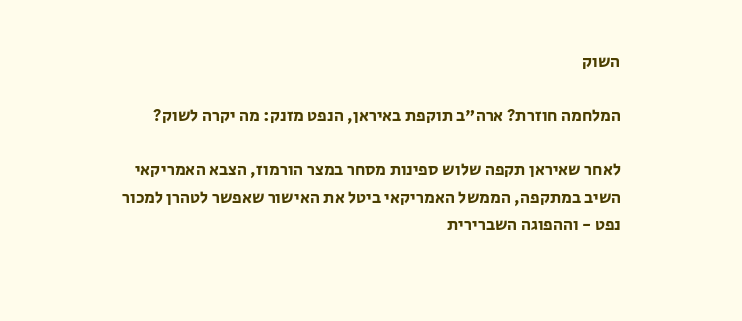השוק

המלחמה חוזרת? ארה"ב תוקפת באיראן, הנפט מזנק: מה יקרה לשוק?

לאחר שאיראן תקפה שלוש ספינות מסחר במצר הורמוז, הצבא האמריקאי השיב במתקפה, הממשל האמריקאי ביטל את האישור שאפשר לטהרן למכור נפט - וההפוגה השברירית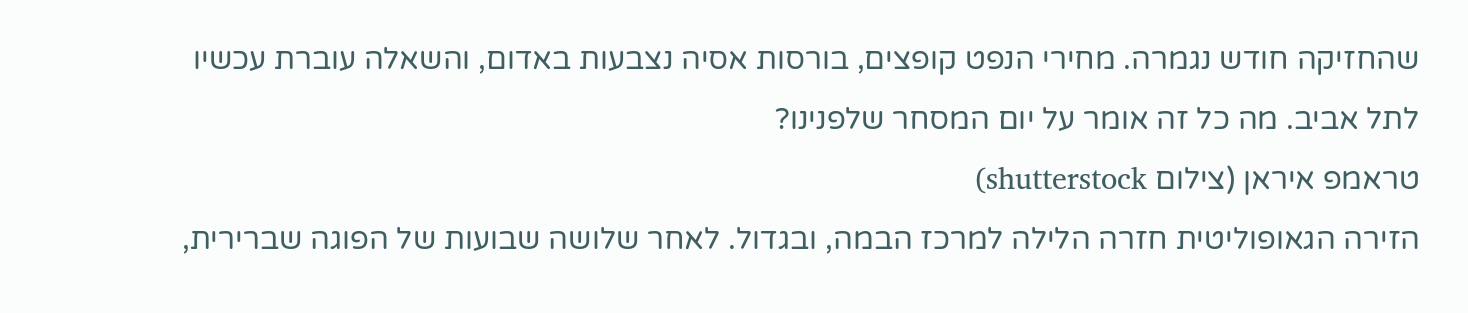שהחזיקה חודש נגמרה. מחירי הנפט קופצים, בורסות אסיה נצבעות באדום, והשאלה עוברת עכשיו לתל אביב. מה כל זה אומר על יום המסחר שלפנינו?
טראמפ איראן (צילום shutterstock)
הזירה הגאופוליטית חזרה הלילה למרכז הבמה, ובגדול. לאחר שלושה שבועות של הפוגה שברירית,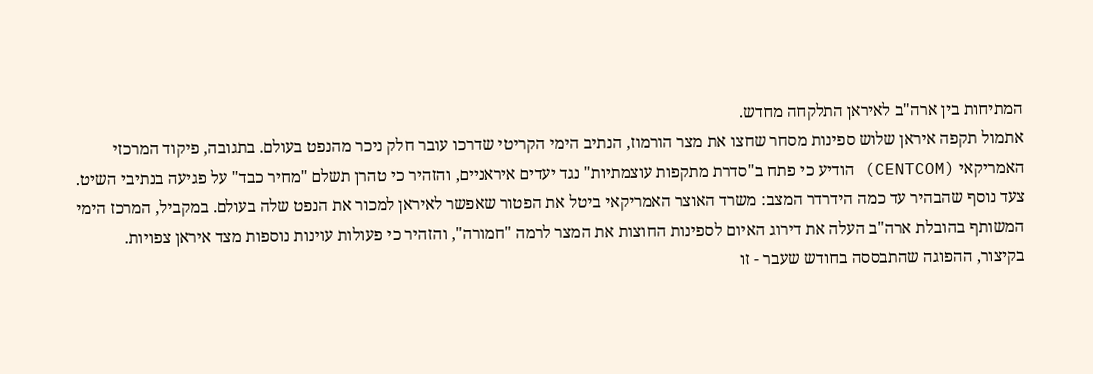המתיחות בין ארה"ב לאיראן התלקחה מחדש.
אתמול תקפה איראן שלוש ספינות מסחר שחצו את מצר הורמוז, הנתיב הימי הקריטי שדרכו עובר חלק ניכר מהנפט בעולם. בתגובה, פיקוד המרכזי האמריקאי (CENTCOM) הודיע כי פתח ב"סדרת מתקפות עוצמתיות" נגד יעדים איראניים, והזהיר כי טהרן תשלם "מחיר כבד" על פגיעה בנתיבי השיט.
צעד נוסף שהבהיר עד כמה הידרדר המצב: משרד האוצר האמריקאי ביטל את הפטור שאפשר לאיראן למכור את הנפט שלה בעולם. במקביל, המרכז הימי המשותף בהובלת ארה"ב העלה את דירוג האיום לספינות החוצות את המצר לרמה "חמורה", והזהיר כי פעולות עוינות נוספות מצד איראן צפויות.
בקיצור, ההפוגה שהתבססה בחודש שעבר - זו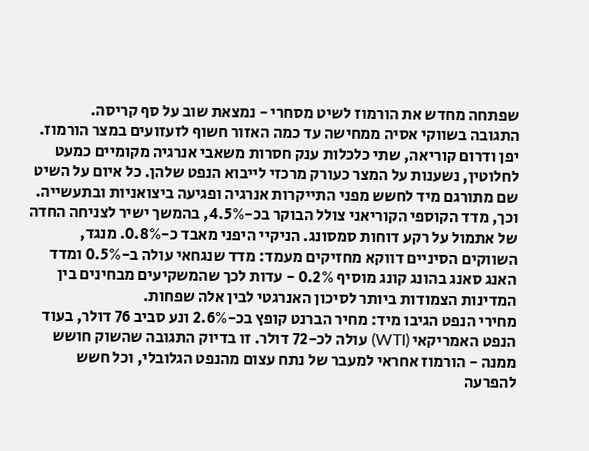שפתחה מחדש את הורמוז לשיט מסחרי - נמצאת שוב על סף קריסה.
התגובה בשווקי אסיה ממחישה עד כמה האזור חשוף לזעזועים במצר הורמוז. יפן ודרום קוריאה, שתי כלכלות ענק חסרות משאבי אנרגיה מקומיים כמעט לחלוטין, נשענות על המצר כעורק מרכזי לייבוא הנפט שלהן. כל איום על השיט שם מתורגם מיד לחשש מפני התייקרות אנרגיה ופגיעה ביצואניות ובתעשייה.
וכך, מדד הקוספי הקוריאני צולל הבוקר בכ-4.5%, בהמשך ישיר לצניחה החדה של אתמול על רקע דוחות סמסונג. הניקיי היפני מאבד כ-0.8%. מנגד, השווקים הסיניים דווקא מחזיקים מעמד: מדד שנגחאי עולה ב-0.5% ומדד האנג סאנג בהונג קונג מוסיף 0.2% - עדות לכך שהמשקיעים מבחינים בין המדינות הצמודות ביותר לסיכון האנרגטי לבין אלה שפחות.
מחירי הנפט הגיבו מיד: מחיר הברנט קופץ בכ-2.6% ונע סביב 76 דולר, בעוד הנפט האמריקאי (WTI) עולה לכ-72 דולר. זו בדיוק התגובה שהשוק חושש ממנה - הורמוז אחראי למעבר של נתח עצום מהנפט הגלובלי, וכל חשש להפרעה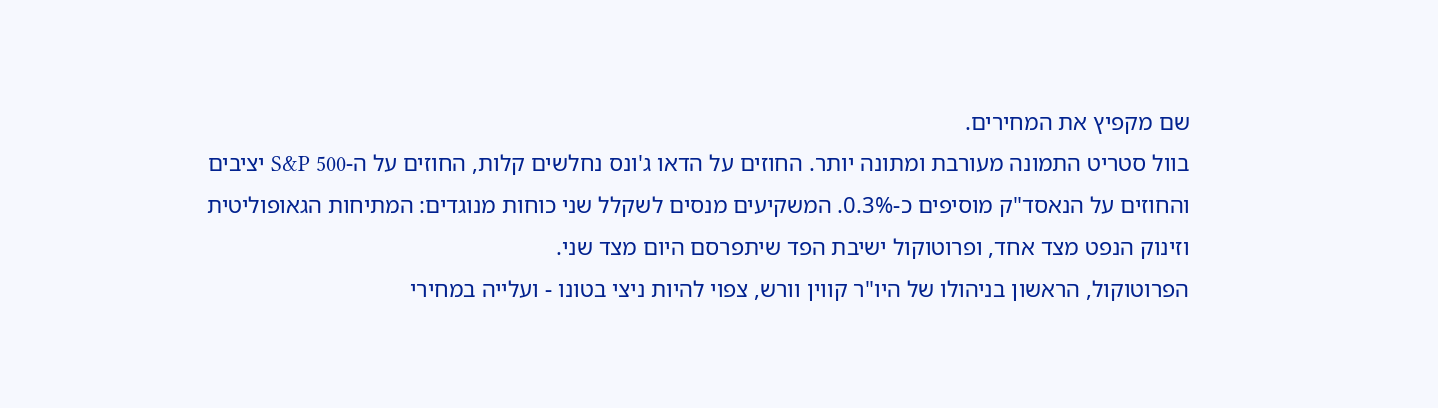שם מקפיץ את המחירים.
בוול סטריט התמונה מעורבת ומתונה יותר. החוזים על הדאו ג'ונס נחלשים קלות, החוזים על ה-S&P 500 יציבים והחוזים על הנאסד"ק מוסיפים כ-0.3%. המשקיעים מנסים לשקלל שני כוחות מנוגדים: המתיחות הגאופוליטית וזינוק הנפט מצד אחד, ופרוטוקול ישיבת הפד שיתפרסם היום מצד שני.
הפרוטוקול, הראשון בניהולו של היו"ר קווין וורש, צפוי להיות ניצי בטונו - ועלייה במחירי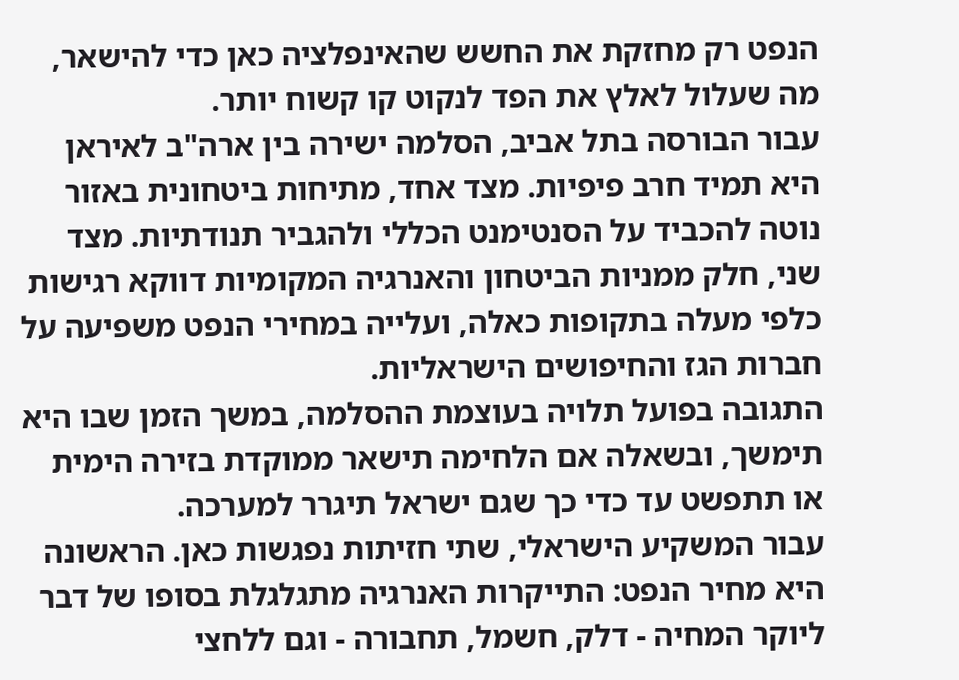הנפט רק מחזקת את החשש שהאינפלציה כאן כדי להישאר, מה שעלול לאלץ את הפד לנקוט קו קשוח יותר.
עבור הבורסה בתל אביב, הסלמה ישירה בין ארה"ב לאיראן היא תמיד חרב פיפיות. מצד אחד, מתיחות ביטחונית באזור נוטה להכביד על הסנטימנט הכללי ולהגביר תנודתיות. מצד שני, חלק ממניות הביטחון והאנרגיה המקומיות דווקא רגישות כלפי מעלה בתקופות כאלה, ועלייה במחירי הנפט משפיעה על חברות הגז והחיפושים הישראליות.
התגובה בפועל תלויה בעוצמת ההסלמה, במשך הזמן שבו היא תימשך, ובשאלה אם הלחימה תישאר ממוקדת בזירה הימית או תתפשט עד כדי כך שגם ישראל תיגרר למערכה.
עבור המשקיע הישראלי, שתי חזיתות נפגשות כאן. הראשונה היא מחיר הנפט: התייקרות האנרגיה מתגלגלת בסופו של דבר ליוקר המחיה - דלק, חשמל, תחבורה - וגם ללחצי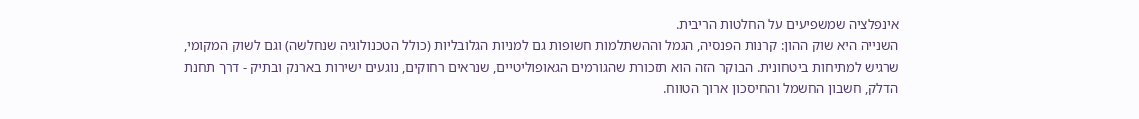אינפלציה שמשפיעים על החלטות הריבית.
השנייה היא שוק ההון: קרנות הפנסיה, הגמל וההשתלמות חשופות גם למניות הגלובליות (כולל הטכנולוגיה שנחלשה) וגם לשוק המקומי, שרגיש למתיחות ביטחונית. הבוקר הזה הוא תזכורת שהגורמים הגאופוליטיים, שנראים רחוקים, נוגעים ישירות בארנק ובתיק - דרך תחנת הדלק, חשבון החשמל והחיסכון ארוך הטווח.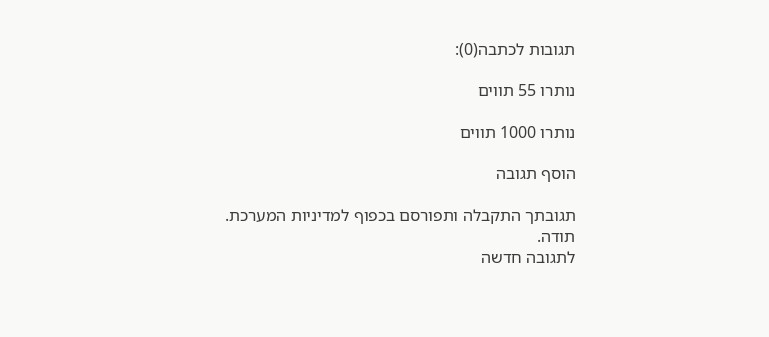תגובות לכתבה(0):

נותרו 55 תווים

נותרו 1000 תווים

הוסף תגובה

תגובתך התקבלה ותפורסם בכפוף למדיניות המערכת.
תודה.
לתגובה חדשה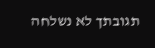תגובתך לא נשלחה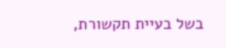בשל בעיית תקשורת,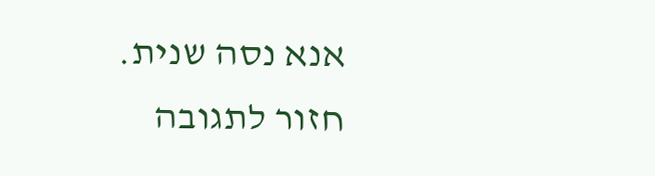אנא נסה שנית.
חזור לתגובה